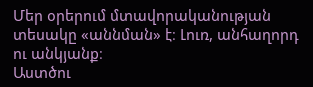Մեր օրերում մտավորականության տեսակը «աննման» է։ Լուռ, անհաղորդ ու անկյանք։
Աստծու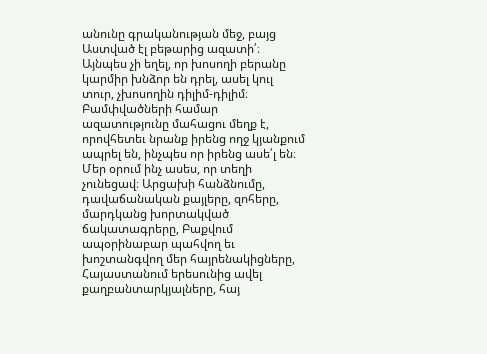անունը գրականության մեջ, բայց Աստված էլ բեթարից ազատի՛։
Այնպես չի եղել, որ խոսողի բերանը կարմիր խնձոր են դրել, ասել կուլ տուր, չխոսողին դիլիմ-դիլիմ։
Բամփվածների համար ազատությունը մահացու մեղք է, որովհետեւ նրանք իրենց ողջ կյանքում ապրել են, ինչպես որ իրենց ասե՛լ են։
Մեր օրում ինչ ասես, որ տեղի չունեցավ։ Արցախի հանձնումը, դավաճանական քայլերը, զոհերը, մարդկանց խորտակված ճակատագրերը, Բաքվում ապօրինաբար պահվող եւ խոշտանգվող մեր հայրենակիցները, Հայաստանում երեսունից ավել քաղբանտարկյալները, հայ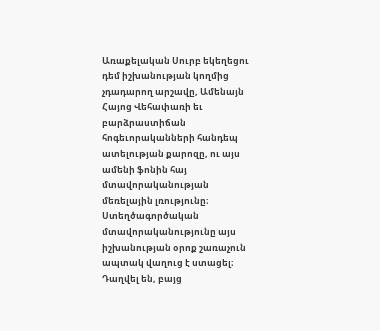Առաքելական Սուրբ եկեղեցու դեմ իշխանության կողմից չդադարող արշավը, Ամենայն Հայոց Վեհափառի եւ բարձրաստիճան հոգեւորականների հանդեպ ատելության քարոզը, ու այս ամենի ֆոնին հայ մտավորականության մեռելային լռությունը։
Ստեղծագործական մտավորականությունը այս իշխանության օրոք շառաչուն ապտակ վաղուց է ստացել։ Դաղվել են, բայց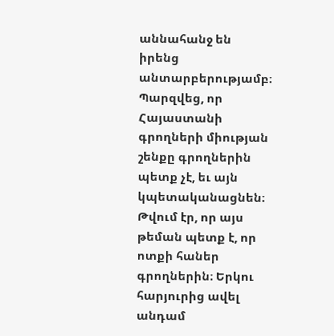աննահանջ են իրենց անտարբերությամբ։
Պարզվեց, որ Հայաստանի գրողների միության շենքը գրողներին պետք չէ, եւ այն կպետականացնեն։ Թվում էր, որ այս թեման պետք է, որ ոտքի հաներ գրողներին։ Երկու հարյուրից ավել անդամ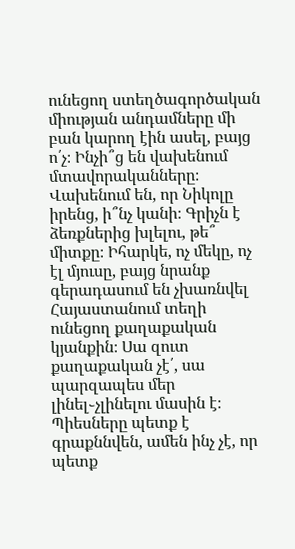ունեցող ստեղծագործական միության անդամները մի բան կարող էին ասել, բայց ո՛չ։ Ինչի՞ց են վախենում մտավորականները։ Վախենում են, որ Նիկոլը իրենց, ի՞նչ կանի։ Գրիչն է ձեռքներից խլելու, թե՞ միտքը։ Իհարկե, ոչ մեկը, ոչ էլ մյուսը, բայց նրանք գերադասում են չխառնվել Հայաստանում տեղի ունեցող քաղաքական կյանքին։ Սա զուտ քաղաքական չէ՛, սա պարզապես մեր լինել֊չլինելու մասին է։
Պիեսները պետք է գրաքննվեն, ամեն ինչ չէ, որ պետք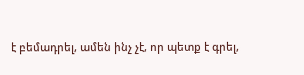է բեմադրել, ամեն ինչ չէ, որ պետք է գրել,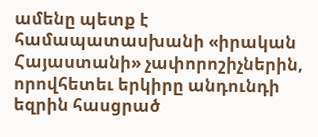ամենը պետք է համապատասխանի «իրական Հայաստանի» չափորոշիչներին, որովհետեւ երկիրը անդունդի եզրին հասցրած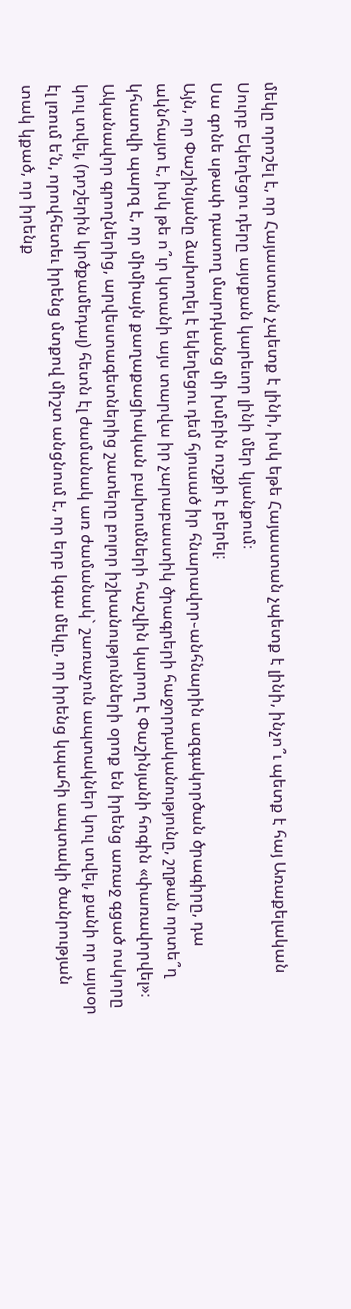մեկը որոշել է, որ Հայաստան չպետք է լինի, իսկ եթե Հայաստան չպետք է լինի, ինչո՞ւ պետք է հայ Առաքելական Սուրբ Եկեղեցու դերը այսքան կարեւոր լինի մեր կյանքում։
Սա գոնե սթափ դատող մարդկանց մի խմբին ուշքի է բերել։
Այն, որ Փաշինյանը ձախողել է եկեղեցու դեմ հյուսած իր հնարավոր֊անհնարին ազգակործան ծրագիրը, դա ակնհայտ է, իսկ թե ո՞ւր կտանի այս տարվա իր չարաբաստիկ ծրագրերի հաջորդականությունը, շղթան որտե՞ղ կհատվի պարզ է, որ միմիայն քաղաքացիական բախումների հաշվին կարող է Փաշինյանի հոգին «փառավորվել»։
Ականավոր գրողներից, արվեստագետներից շատերը բոլոր իշխանությունների օրոք են իրենց առաջ գցած ոսկորը կուլ տվել, (դոշերին կրծքամեդալ) հետն էլ ժամանակ առ ժամանակ` շառաչուն ապտակներ կուլ տվել, քանի որ այսօր էլ լռում ե՛ն, որովհետեւ իրենց մտքով միշտ անցնում է, որ երբ կգա մեկը, որ իրենց կպահի ապտակի ծանրության տակ կքած, որ իրենք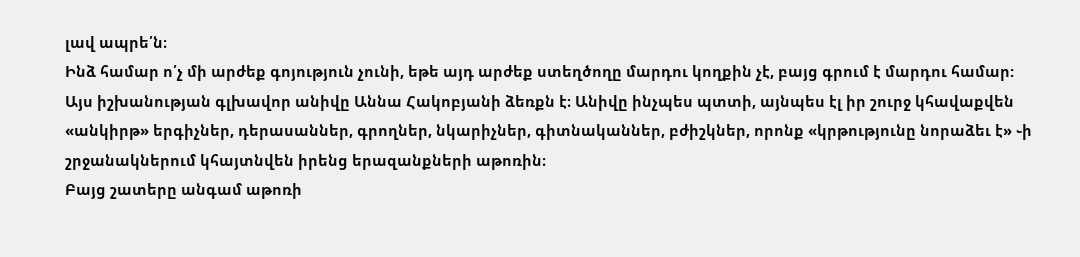լավ ապրե՛ն։
Ինձ համար ո՛չ մի արժեք գոյություն չունի, եթե այդ արժեք ստեղծողը մարդու կողքին չէ, բայց գրում է մարդու համար:
Այս իշխանության գլխավոր անիվը Աննա Հակոբյանի ձեռքն է։ Անիվը ինչպես պտտի, այնպես էլ իր շուրջ կհավաքվեն «անկիրթ» երգիչներ, դերասաններ, գրողներ, նկարիչներ, գիտնականներ, բժիշկներ, որոնք «կրթությունը նորաձեւ է» ֊ի շրջանակներում կհայտնվեն իրենց երազանքների աթոռին։
Բայց շատերը անգամ աթոռի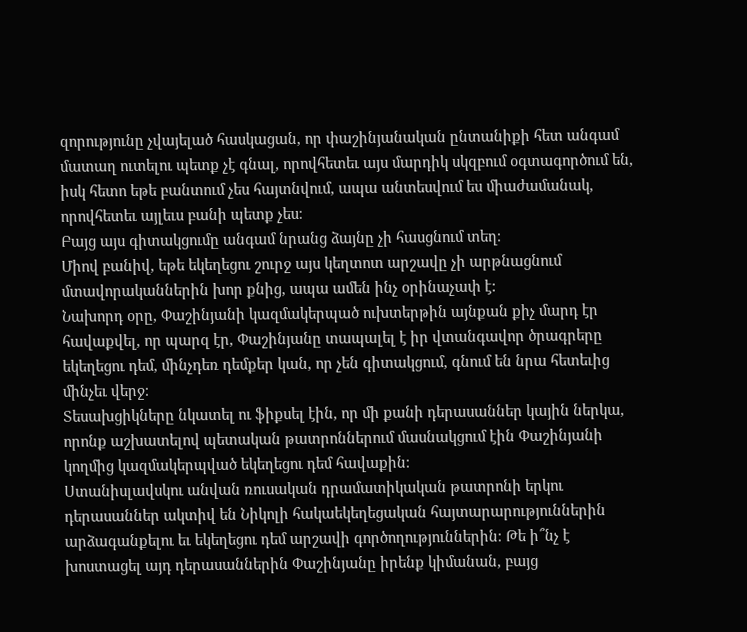զորությունը չվայելած հասկացան, որ փաշինյանական ընտանիքի հետ անգամ մատաղ ուտելու պետք չէ գնալ, որովհետեւ այս մարդիկ սկզբում օգտագործում են, իսկ հետո եթե բանտում չես հայտնվում, ապա անտեսվում ես միաժամանակ, որովհետեւ այլեւս բանի պետք չես։
Բայց այս գիտակցումը անգամ նրանց ձայնը չի հասցնում տեղ։
Միով բանիվ, եթե եկեղեցու շուրջ այս կեղտոտ արշավը չի արթնացնում մտավորականներին խոր քնից, ապա ամեն ինչ օրինաչափ է:
Նախորդ օրը, Փաշինյանի կազմակերպած ուխտերթին այնքան քիչ մարդ էր հավաքվել, որ պարզ էր, Փաշինյանը տապալել է իր վտանգավոր ծրագրերը եկեղեցու դեմ, մինչդեռ դեմքեր կան, որ չեն գիտակցում, գնում են նրա հետեւից մինչեւ վերջ։
Տեսախցիկները նկատել ու ֆիքսել էին, որ մի քանի դերասաններ կային ներկա, որոնք աշխատելով պետական թատրոններում մասնակցում էին Փաշինյանի կողմից կազմակերպված եկեղեցու դեմ հավաքին։
Ստանիսլավսկու անվան ռուսական դրամատիկական թատրոնի երկու դերասաններ ակտիվ են Նիկոլի հակաեկեղեցական հայտարարություններին արձագանքելու եւ եկեղեցու դեմ արշավի գործողություններին։ Թե ի՞նչ է խոստացել այդ դերասաններին Փաշինյանը իրենք կիմանան, բայց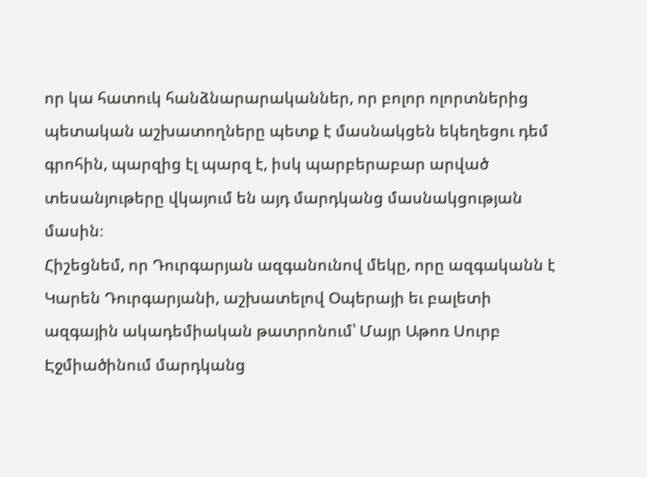որ կա հատուկ հանձնարարականներ, որ բոլոր ոլորտներից պետական աշխատողները պետք է մասնակցեն եկեղեցու դեմ գրոհին, պարզից էլ պարզ է, իսկ պարբերաբար արված տեսանյութերը վկայում են այդ մարդկանց մասնակցության մասին։
Հիշեցնեմ, որ Դուրգարյան ազգանունով մեկը, որը ազգականն է Կարեն Դուրգարյանի, աշխատելով Օպերայի եւ բալետի ազգային ակադեմիական թատրոնում՝ Մայր Աթոռ Սուրբ Էջմիածինում մարդկանց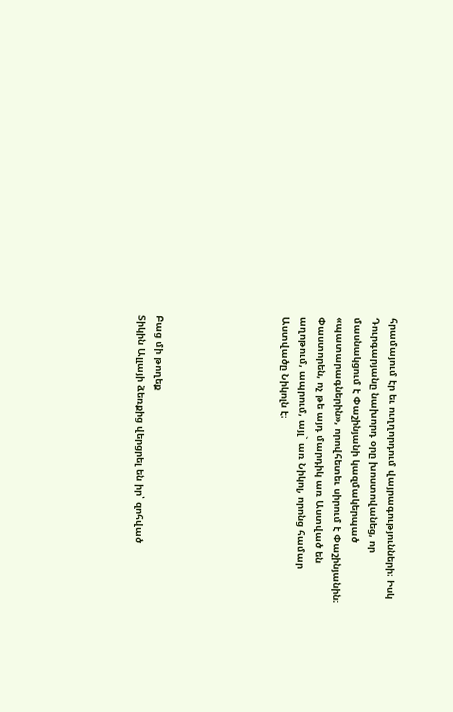հրամայում էր եւ ուղղորդում վայրագությունների։ Իսկ Դուրգարյանը նախորդ օրը խոստովանեց, որ մասնակցում է Փաշինյանի կազմակերպած «պատարագներին», որովհետեւ սիրում է Փաշինյանին։ Փաստորեն, ոչ թե այդ մարդիկ առ Աստված են աղոթում, ապրում, այլ` առ Նիկոլ, որոնց համար Աստվածը Նիկոլն է։






Բաց մի թողեք
Տիկին Ալլայի ձեռքից վերցրել են իր՝ զոհված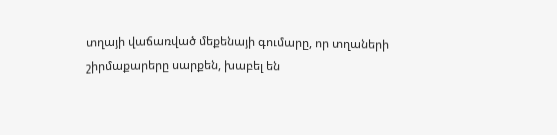տղայի վաճառված մեքենայի գումարը, որ տղաների շիրմաքարերը սարքեն, խաբել են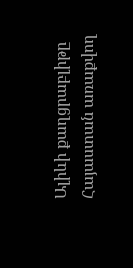Ալիևի քաղցրաբլիթը Հայաստան առաքվող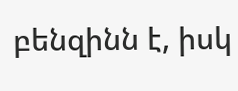բենզինն է, իսկ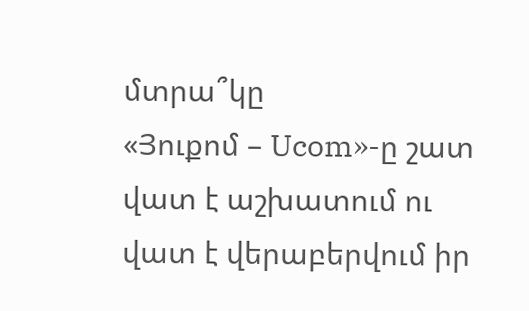մտրա՞կը
«Յուքոմ – Ucom»-ը շատ վատ է աշխատում ու վատ է վերաբերվում իր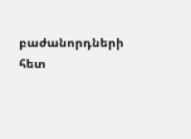բաժանորդների հետ